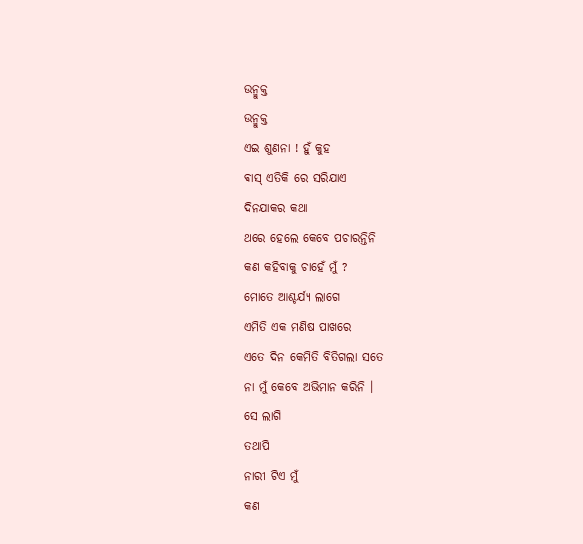ଉନ୍ମୁକ୍ତ
ଉନ୍ମୁକ୍ତ
ଏଇ ଶୁଣନା ! ହୁଁ କୁହ
ଵାସ୍ ଏତିକି ରେ ସରିଯାଏ
ଦିନଯାକର କଥା
ଥରେ ହେଲେ କେବେ ପଚାରନ୍ତିନି
କଣ କହିବାକୁ ଚାହେଁ ମୁଁ ?
ମୋତେ ଆଶ୍ଚର୍ଯ୍ୟ ଲାଗେ
ଏମିତି ଏକ ମଣିଷ ପାଖରେ
ଏତେ ଦିନ କେମିତି ବିତିଗଲା ସତେ
ନା ମୁଁ କେବେ ଅଭିମାନ କରିନି ।
ସେ ଲାଗି
ତଥାପି
ନାରୀ ଟିଏ ମୁଁ
କଣ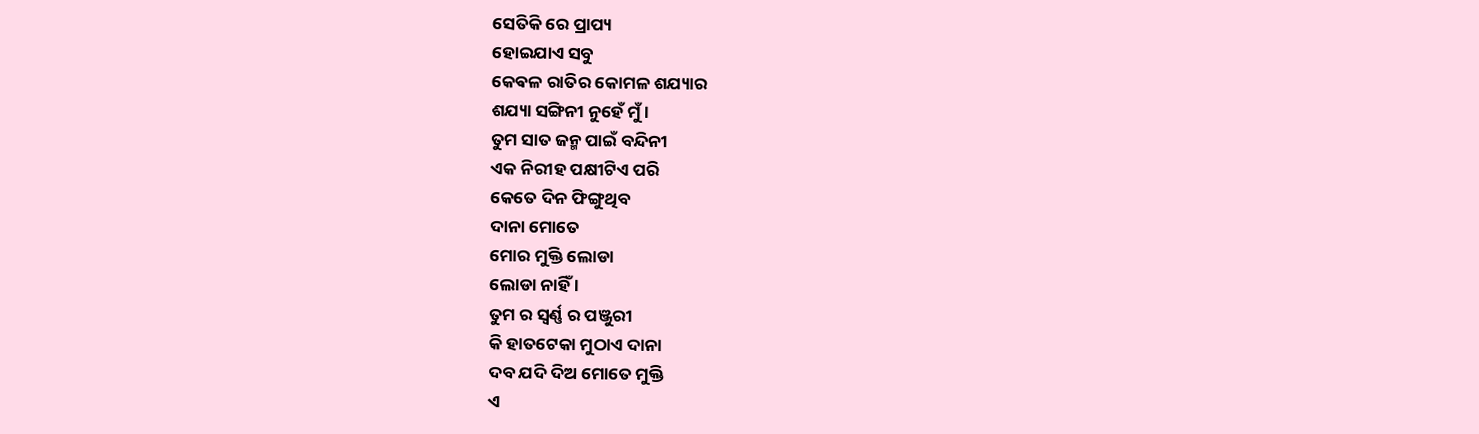ସେତିକି ରେ ପ୍ରାପ୍ୟ
ହୋଇଯାଏ ସବୁ
କେଵଳ ରାତିର କୋମଳ ଶଯ୍ୟାର
ଶଯ୍ୟା ସଙ୍ଗିନୀ ନୁହେଁ ମୁଁ ।
ତୁମ ସାତ ଜନ୍ମ ପାଇଁ ବନ୍ଦିନୀ
ଏକ ନିରୀହ ପକ୍ଷୀଟିଏ ପରି
କେତେ ଦିନ ଫିଙ୍ଗୁଥିବ
ଦାନା ମୋତେ
ମୋର ମୁକ୍ତି ଲୋଡା
ଲୋଡା ନାହିଁ ।
ତୁମ ର ସ୍ବର୍ଣ୍ଣ ର ପଞ୍ଜୁରୀ
କି ହାତଟେକା ମୁଠାଏ ଦାନା
ଦବ ଯଦି ଦିଅ ମୋତେ ମୁକ୍ତି
ଏ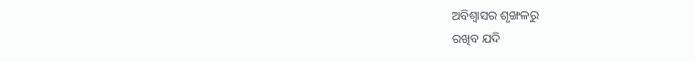ଅବିଶ୍ବାସର ଶୃଙ୍ଖଳରୁ
ରଖିବ ଯଦି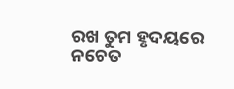ରଖ ତୁମ ହୃଦୟରେ
ନଚେତ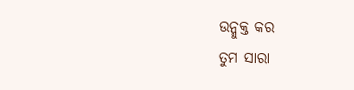ଉନ୍ମୁକ୍ତ କର
ତୁମ ସାରା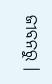ଜୀବନରୁ ।